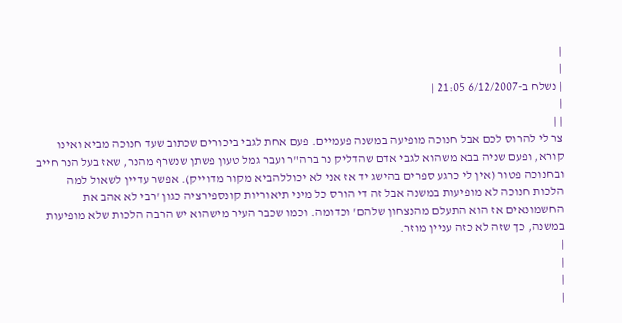|
|
| נשלח ב-6/12/2007 21:05 |
|
| |
צר לי להרוס לכם אבל חנוכה מופיעה במשנה פעמיים. פעם אחת לגבי ביכורים שכתוב שעד חנוכה מביא ואינו קורא, ופעם שניה בבא משהוא לגבי אדם שהדליק נר ברה"ר ועבר גמל טעון פשתן שנשרף מהנר, שאז בעל הנר חייב ובחנוכה פטור (אין לי כרגע ספרים בהישג יד אז אני לא יכוללהביא מקור מדוייק). אפשר עדיין לשאול למה הלכות חנוכה לא מופיעות במשנה אבל זה די הורס כל מיני תיאוריות קונספירציה כגון 'רבי לא אהב את החשמונאים אז הוא התעלם מהנצחון שלהם' וכדומה. וכמו שכבר העיר מישהוא יש הרבה הלכות שלא מופיעות במשנה, כך שזה לא כזה עניין מוזר.
|
|
|
|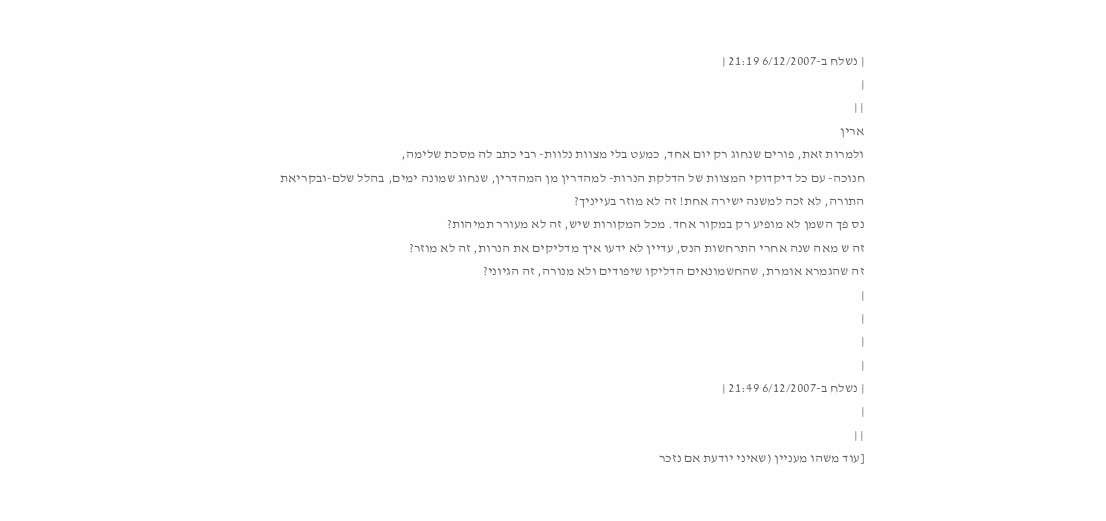| נשלח ב-6/12/2007 21:19 |
|
| |
ארין
ולמרות זאת, פורים שנחוג רק יום אחד, כמעט בלי מצוות נלוות- רבי כתב לה מסכת שלימה,
חנוכה- עם כל דיקדוקי המצוות של הדלקת הנרות- למהדרין מן המהדרין, שנחוג שמונה ימים, בהלל שלם-ובקריאת התורה, לא זכה למשנה ישירה אחת! זה לא מוזר בעייניך?
נס פך השמן לא מופיע רק במקור אחד. מכל המקורות שיש, זה לא מעורר תמיהות?
זה ש מאה שנה אחרי התרחשות הנס, עדיין לא ידעו איך מדליקים את הנרות, זה לא מוזר?
זה שהגמרא אומרת, שהחשמונאים הדליקו שיפודים ולא מנורה, זה הגיוני?
|
|
|
|
| נשלח ב-6/12/2007 21:49 |
|
| |
[עוד משהו מעניין (שאיני יודעת אם נזכר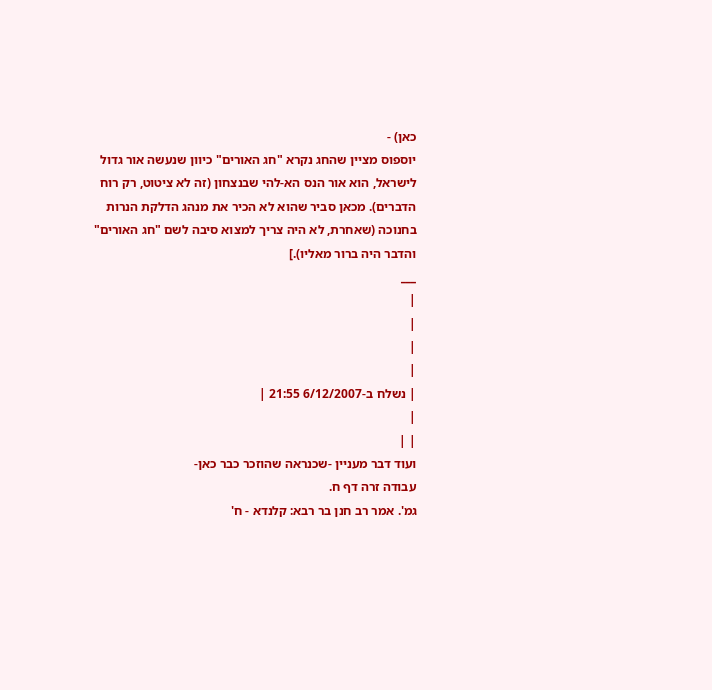כאן) -
יוספוס מציין שהחג נקרא "חג האורים" כיוון שנעשה אור גדול לישראל, הוא אור הנס הא-להי שבנצחון (זה לא ציטוט, רק רוח הדברים). מכאן סביר שהוא לא הכיר את מנהג הדלקת הנרות בחנוכה (שאחרת, לא היה צריך למצוא סיבה לשם "חג האורים" והדבר היה ברור מאליו).]
___
|
|
|
|
| נשלח ב-6/12/2007 21:55 |
|
| |
ועוד דבר מעניין -שכנראה שהוזכר כבר כאן-
עבודה זרה דף ח.
גמ'. אמר רב חנן בר רבא: קלנדא - ח'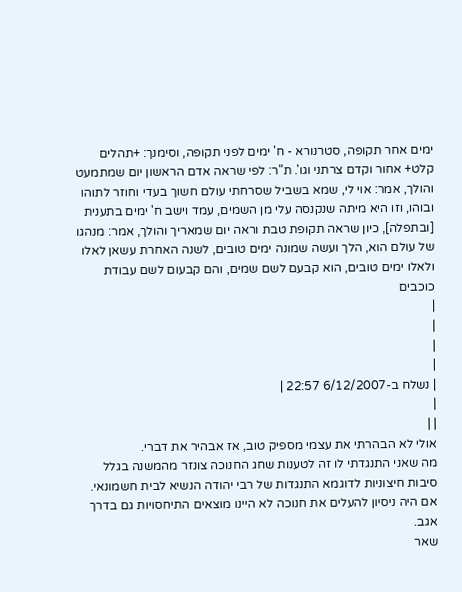ימים אחר תקופה, סטרנורא - ח' ימים לפני תקופה, וסימנך: +תהלים קלט+ אחור וקדם צרתני וגו'. ת"ר: לפי שראה אדם הראשון יום שמתמעט והולך, אמר: אוי לי, שמא בשביל שסרחתי עולם חשוך בעדי וחוזר לתוהו ובוהו, וזו היא מיתה שנקנסה עלי מן השמים, עמד וישב ח' ימים בתענית [ובתפלה], כיון שראה תקופת טבת וראה יום שמאריך והולך, אמר: מנהגו של עולם הוא, הלך ועשה שמונה ימים טובים, לשנה האחרת עשאן לאלו ולאלו ימים טובים, הוא קבעם לשם שמים, והם קבעום לשם עבודת כוכבים
|
|
|
|
| נשלח ב-6/12/2007 22:57 |
|
| |
אולי לא הבהרתי את עצמי מספיק טוב, אז אבהיר את דברי.
מה שאני התנגדתי לו זה לטענות שחג החנוכה צונזר מהמשנה בגלל סיבות חיצוניות לדוגמא התנגדות של רבי יהודה הנשיא לבית חשמונאי. אם היה ניסיון להעלים את חנוכה לא היינו מוצאים התיחסויות גם בדרך אגב.
שאר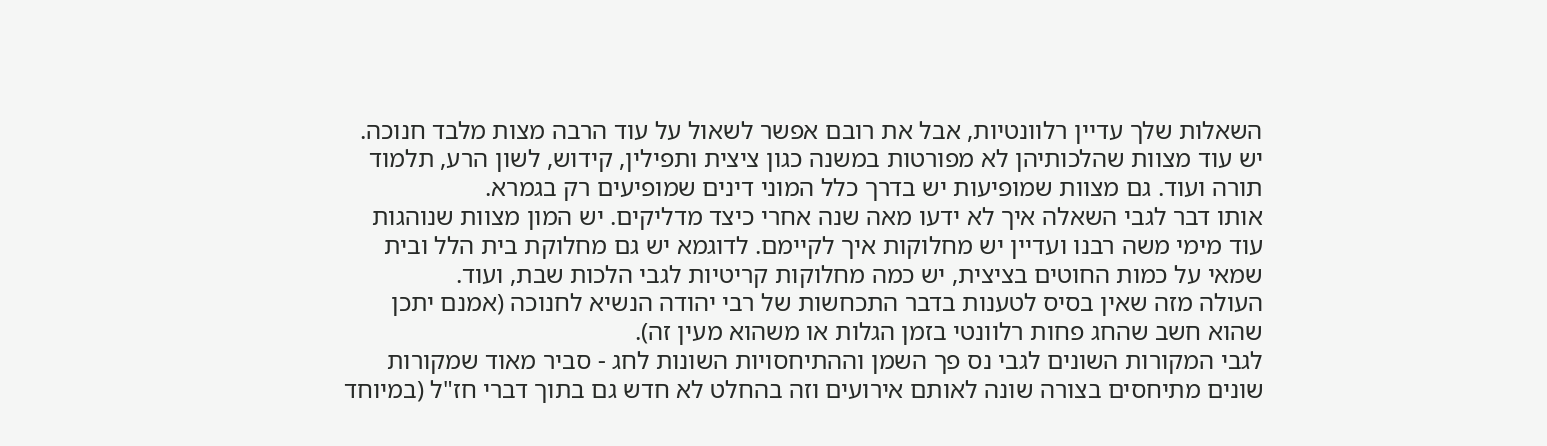השאלות שלך עדיין רלוונטיות, אבל את רובם אפשר לשאול על עוד הרבה מצות מלבד חנוכה.
יש עוד מצוות שהלכותיהן לא מפורטות במשנה כגון ציצית ותפילין, קידוש, לשון הרע, תלמוד תורה ועוד. גם מצוות שמופיעות יש בדרך כלל המוני דינים שמופיעים רק בגמרא.
אותו דבר לגבי השאלה איך לא ידעו מאה שנה אחרי כיצד מדליקים. יש המון מצוות שנוהגות עוד מימי משה רבנו ועדיין יש מחלוקות איך לקיימם. לדוגמא יש גם מחלוקת בית הלל ובית שמאי על כמות החוטים בציצית, יש כמה מחלוקות קריטיות לגבי הלכות שבת, ועוד.
העולה מזה שאין בסיס לטענות בדבר התכחשות של רבי יהודה הנשיא לחנוכה (אמנם יתכן שהוא חשב שהחג פחות רלוונטי בזמן הגלות או משהוא מעין זה).
לגבי המקורות השונים לגבי נס פך השמן וההתיחסויות השונות לחג - סביר מאוד שמקורות שונים מתיחסים בצורה שונה לאותם אירועים וזה בהחלט לא חדש גם בתוך דברי חז"ל (במיוחד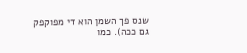שנס פך השמן הוא די מפוקפק גם ככה). כמו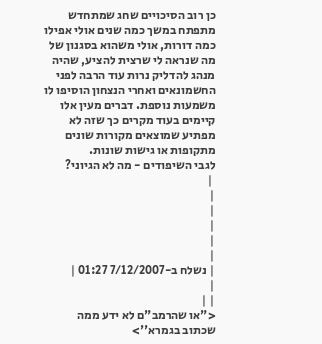כן רוב הסיכויים שחג שמתחדש מתפתח במשך כמה שנים אולי אפילו כמה דורות, אולי משהוא בסגנון של מה שנראה לי שרצית להציע, שהיה מנהג להדליק נרות עוד הרבה לפני החשמונאים ואחרי הנצחון הוסיפו לו משמעות נוספת. דברים מעין אלו קיימים בעוד מקרים כך שזה לא מפתיע שמוצאים מקורות שונים מתקופות או גישות שונות.
לגבי השיפודים - מה לא הגיוני?
 |
|
|
|
|
|
| נשלח ב-7/12/2007 01:27 |
|
| |
<"או שהרמב"ם לא ידע ממה
שכתוב בגמרא''>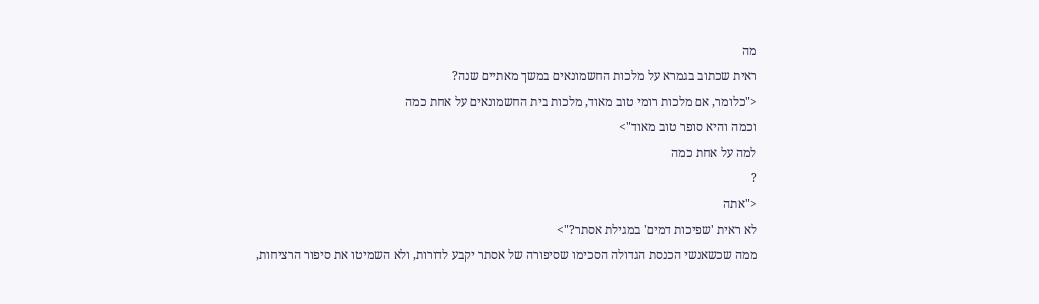מה
ראית שכתוב בגמרא על מלכות החשמונאים במשך מאתיים שנה?
<"כלומר, אם מלכות רומי טוב מאוד, מלכות בית החשמונאים על אחת כמה
וכמה והיא סופר טוב מאוד">
למה על אחת כמה
?
<"אתה
לא ראית 'שפיכות דמים' במגילת אסתר?">
ממה שכשאנשי הכנסת הגדולה הסכימו שסיפורה של אסתר יקבע לדורות, ולא השמיטו את סיפור הרציחות,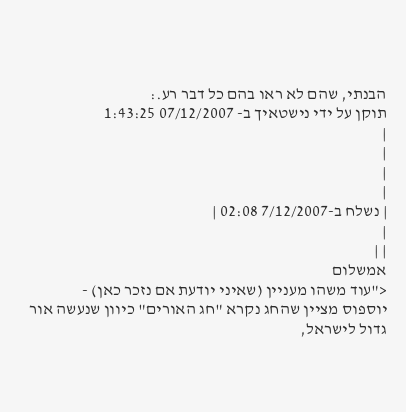הבנתי, שהם לא ראו בהם כל דבר רע.:
תוקן על ידי נישטאיך ב- 07/12/2007 1:43:25
|
|
|
|
| נשלח ב-7/12/2007 02:08 |
|
| |
אמשלום
<"עוד משהו מעניין (שאיני יודעת אם נזכר כאן) -
יוספוס מציין שהחג נקרא "חג האורים" כיוון שנעשה אור גדול לישראל,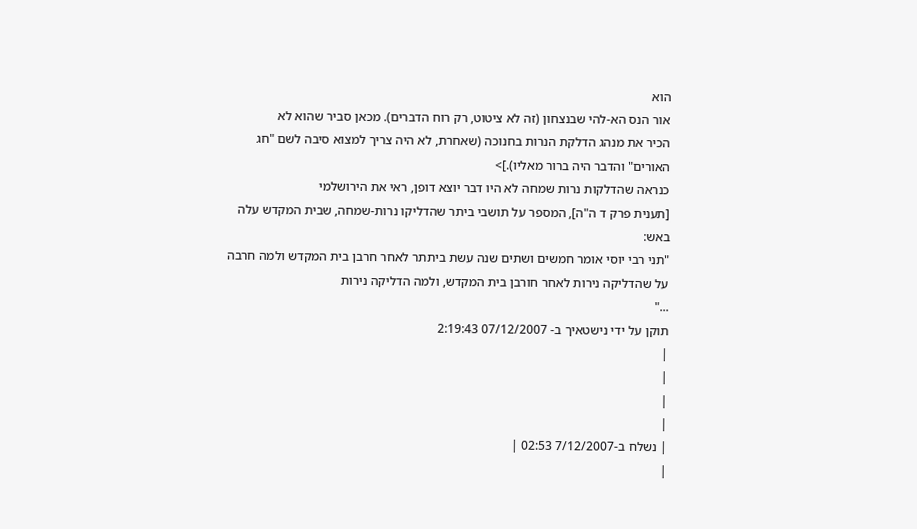הוא
אור הנס הא-להי שבנצחון (זה לא ציטוט, רק רוח הדברים). מכאן סביר שהוא לא
הכיר את מנהג הדלקת הנרות בחנוכה (שאחרת, לא היה צריך למצוא סיבה לשם "חג
האורים" והדבר היה ברור מאליו).]>
כנראה שהדלקות נרות שמחה לא היו דבר יוצא דופן, ראי את הירושלמי
[תענית פרק ד ה"ה], המספר על תושבי ביתר שהדליקו נרות-שמחה, שבית המקדש עלה
באש:
"תני רבי יוסי אומר חמשים ושתים שנה עשת ביתתר לאחר חרבן בית המקדש ולמה חרבה
על שהדליקה נירות לאחר חורבן בית המקדש, ולמה הדליקה נירות
..."
תוקן על ידי נישטאיך ב- 07/12/2007 2:19:43
|
|
|
|
| נשלח ב-7/12/2007 02:53 |
|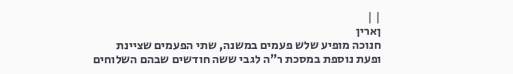| |
ןארין
חנוכה מופיע שלש פעמים במשנה, שתי הפעמים שציינת ופעת נוספת במסכת ר"ה לגבי ששה חודשים שבהם השלוחים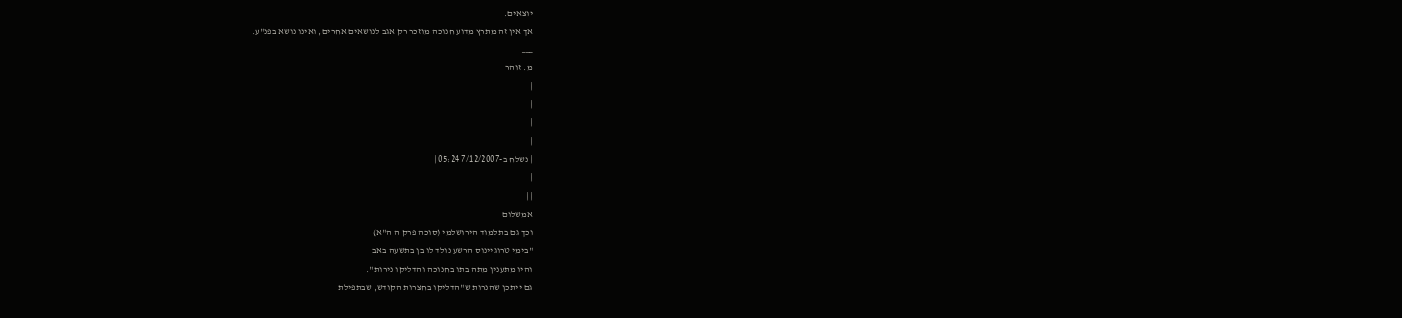יוצאים.
אך אין זה מתרץ מדוע חנוכה מוזכר רק אגב לנושאים אחרים, ואינו נושא בפנ"ע.
___
מ. זוהר
|
|
|
|
| נשלח ב-7/12/2007 05:24 |
|
| |
אמשלום
וכך גם בתלמוד הירושלמי (סוכה פרק ה ה"א)
"בימי טרוגיינוס הרשע נולד לו בן בתשעה באב
והיו מתענין מתה בתו בחנוכה והדליקו נירות".
גם ייתכן שהנרות ש"הדליקו בחצרות הקודש, שבתפילת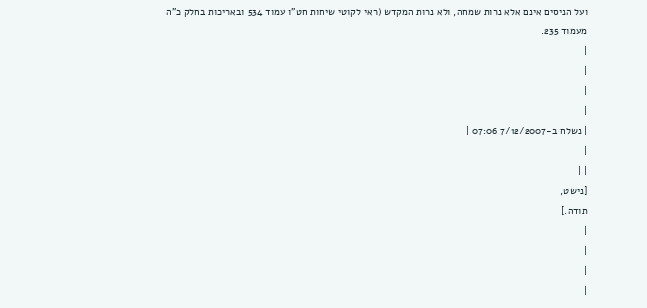ועל הניסים אינם אלא נרות שמחה, ולא נרות המקדש (ראי לקוטי שיחות חט"ו עמוד 534 ובאריכות בחלק כ"ה
מעמוד 235.
|
|
|
|
| נשלח ב-7/12/2007 07:06 |
|
| |
[נישט,
תודה.]
|
|
|
|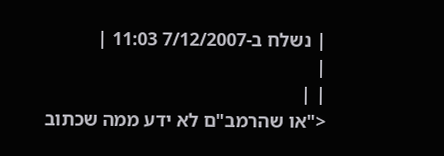| נשלח ב-7/12/2007 11:03 |
|
| |
<"או שהרמב"ם לא ידע ממה שכתוב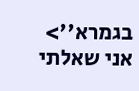בגמרא''>
אני שאלתי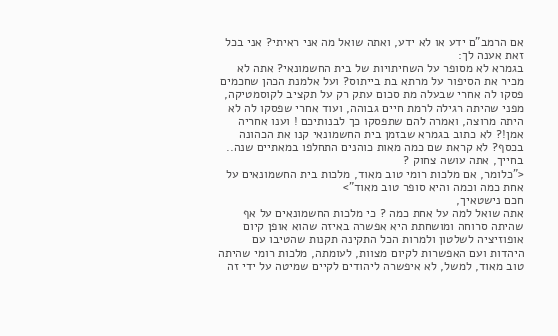אם הרמב"ם ידע או לא ידע, ואתה שואל מה אני ראיתי? אני בכל זאת אענה לך:
בגמרא לא מסופר על השחיתויות של בית החשמונאי? אתה לא מכיר את הסיפור על מרתא בת בייתוס? ועל אלמנת הכהן שחכמים פסקו לה אחרי שבעלה מת סכום עתק רק על תקציב לקוסמטיקה, מפני שהיתה רגילה לרמת חיים גבוהה, ועוד אחרי שפסקו לה לא היתה מרוצה, ואמרה להם שתפסקו כך לבנותיכם ! וענו אחריה אמן!? לא כתוב בגמרא שבזמן בית החשמונאי קנו את הכהונה בכסף? לא קראת שם כמה מאות כוהנים התחלפו במאתיים שנה.. בחייך, אתה עושה צחוק ?
<"כלומר, אם מלכות רומי טוב מאוד, מלכות בית החשמונאים על אחת כמה וכמה והיא סופר טוב מאוד">
חכם נישטאיך,
אתה שואל למה על אחת כמה ? כי מלכות החשמונאים על אף שהיתה סרוחה ומושחתת היא אפשרה באיזה שהוא אופן קיום אופוזיציה לשלטון ולמרות הכל התקינה תקנות שהטיבו עם היהדות ועם האפשרות לקיום מצוות, לעומתה, מלכות רומי שהיתה טוב מאוד, למשל, לא איפשרה ליהודים לקיים שמיטה על ידי זה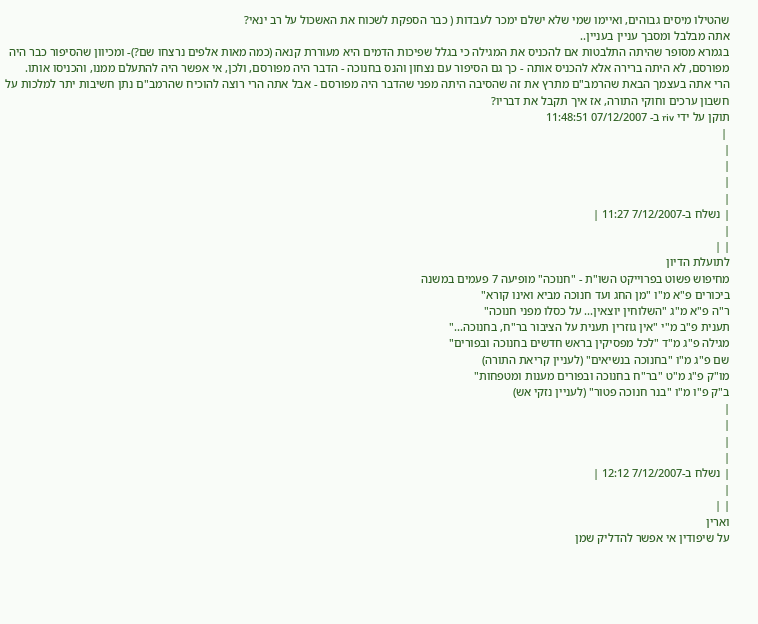שהטילו מיסים גבוהים, ואיימו שמי שלא ישלם ימכר לעבדות ( כבר הספקת לשכוח את האשכול על רב ינאי?
אתה מבלבל ומסבך עניין בעניין..
בגמרא מסופר שהיתה התלבטות אם להכניס את המגילה כי בגלל שפיכות הדמים היא מעוררת קנאה (כמה מאות אלפים נרצחו שם?)- ומכיוון שהסיפור כבר היה מפורסם, לא היתה ברירה אלא להכניס אותה - כך גם הסיפור עם נצחון והנס בחנוכה - הדבר היה מפורסם, ולכן, אי אפשר היה להתעלם ממנו, והכניסו אותו.
הרי אתה בעצמך הבאת שהרמב"ם מתרץ את זה שהסיבה היתה מפני שהדבר היה מפורסם - אבל אתה הרי רוצה להוכיח שהרמב"ם נתן חשיבות יתר למלכות על חשבון ערכים וחוקי התורה, אז איך תקבל את דבריו?
תוקן על ידי riv ב- 07/12/2007 11:48:51
 |
|
|
|
|
| נשלח ב-7/12/2007 11:27 |
|
| |
לתועלת הדיון
מחיפוש פשוט בפרוייקט השו"ת - "חנוכה" מופיעה 7 פעמים במשנה
ביכורים פ"א מ"ו "מן החג ועד חנוכה מביא ואינו קורא"
ר"ה פ"א מ"ג "השלוחין יוצאין... על כסלו מפני חנוכה"
תענית פ"ב מ"י "אין גוזרין תענית על הציבור בר"ח, בחנוכה..."
מגילה פ"ג מ"ד "לכל מפסיקין בראש חדשים בחנוכה ובפורים"
שם פ"ג מ"ו "בחנוכה בנשיאים" (לעניין קריאת התורה)
מו"ק פ"ג מ"ט "בר"ח בחנוכה ובפורים מענות ומטפחות"
ב"ק פ"ו מ"ו "בנר חנוכה פטור" (לעניין נזקי אש)
|
|
|
|
| נשלח ב-7/12/2007 12:12 |
|
| |
וארין
על שיפודין אי אפשר להדליק שמן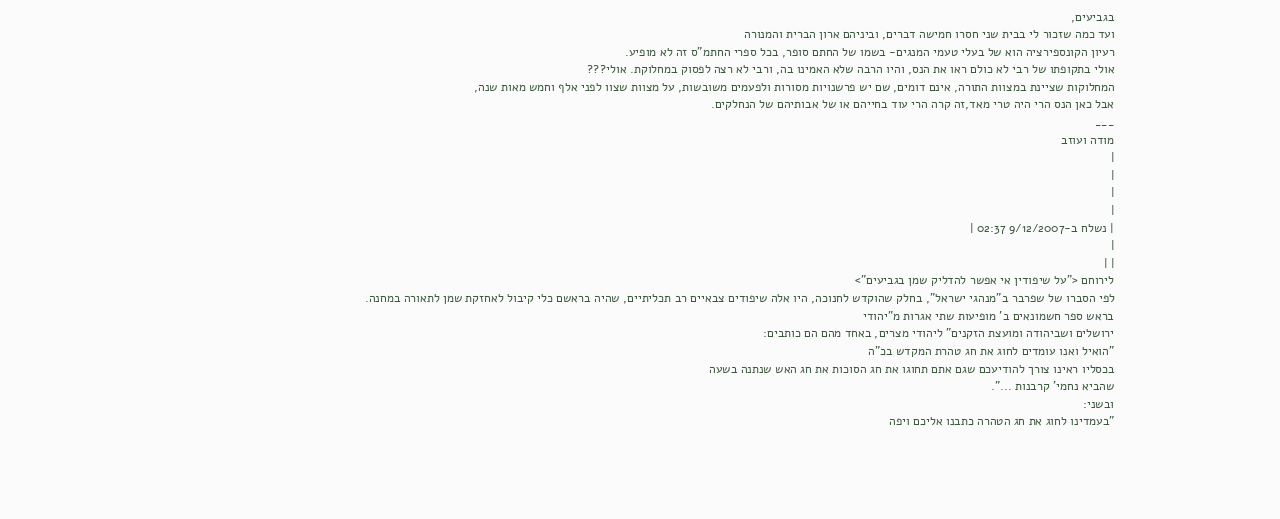בגביעים,
ועד כמה שזכור לי בבית שני חסרו חמישה דברים, וביניהם ארון הברית והמנורה
רעיון הקונספירציה הוא של בעלי טעמי המנגים- בשמו של החתם סופר, בכל ספרי החתמ"ס זה לא מופיע.
אולי בתקופתו של רבי לא כולם ראו את הנס, והיו הרבה שלא האמינו בה, ורבי לא רצה לפסוק במחלוקת. אולי???
המחלוקות שציינת במצוות התורה, אינם דומים, שם יש פרשנויות מסורות ולפעמים משובשות, על מצוות שצוו לפני אלף וחמש מאות שנה,
אבל כאן הנס הרי היה טרי מאד,זה קרה הרי עוד בחייהם או של אבותיהם של הנחלקים.
___
מודה ועוזב
|
|
|
|
| נשלח ב-9/12/2007 02:37 |
|
| |
לירוחם <"על שיפודין אי אפשר להדליק שמן בגביעים">
לפי הסברו של שפרבר ב"מנהגי ישראל", בחלק שהוקדש לחנוכה, היו אלה שיפודים צבאיים רב תכליתיים, שהיה בראשם כלי קיבול לאחזקת שמן לתאורה במחנה.
בראש ספר חשמונאים ב' מופיעות שתי אגרות מ"יהודי
ירושלים ושביהודה ומועצת הזקנים" ליהודי מצרים, באחד מהם הם כותבים:
"הואיל ואנו עומדים לחוג את חג טהרת המקדש בכ"ה
בכסליו ראינו צורך להודיעכם שגם אתם תחוגו את חג הסוכות את חג האש שנתנה בשעה
שהביא נחמי' קרבנות ...".
ובשני:
"בעמדינו לחוג את חג הטהרה כתבנו אליכם ויפה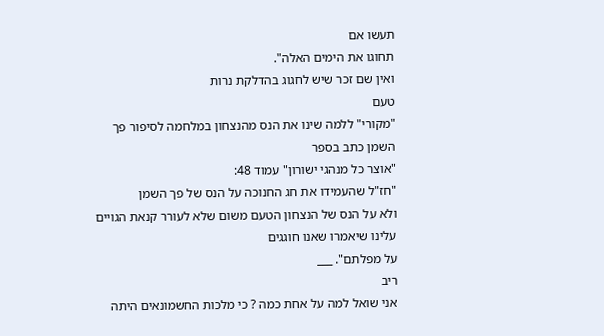תעשו אם
תחוגו את הימים האלה".
ואין שם זכר שיש לחגוג בהדלקת נרות
טעם
"מקורי" ללמה שינו את הנס מהנצחון במלחמה לסיפור פך השמן כתב בספר
"אוצר כל מנהגי ישורון" עמוד 48:
"חז"ל שהעמידו את חג החנוכה על הנס של פך השמן
ולא על הנס של הנצחון הטעם משום שלא לעורר קנאת הגויים עלינו שיאמרו שאנו חוגגים
על מפלתם". ___
ריב
אני שואל למה על אחת כמה ? כי מלכות החשמונאים היתה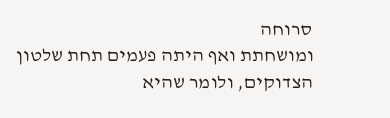סרוחה
ומושחתת ואף היתה פעמים תחת שלטון הצדוקים, ולומר שהיא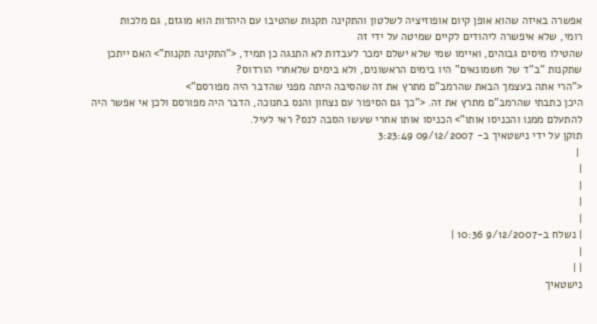אפשרה באיזה שהוא אופן קיום אופוזיציה לשלטון והתקינה תקנות שהטיבו עם היהדות הוא מוגזם, גם מלכות
רומי, שלא איפשרה ליהודים לקיים שמיטה על ידי זה
שהטילו מיסים גבוהים, ואיימו שמי שלא ישלם ימכר לעבדות לא התנגה כן תמיד, <"התקינה תקנות"> האם ייתכן שתקנות "ב"ד של חשמונאים" היו בימים הראשונים, ולא בימים שלאחרי הורדוס?
<"הרי אתה בעצמך הבאת שהרמב"ם מתרץ את זה שהסיבה היתה מפני שהדבר היה מפורסם">
היכן כתבתי שהרמב"ם מתרץ את זה. <"כך גם הסיפור עם נצחון והנס בחנוכה, הדבר היה מפורסם ולכן אי אפשר היה להתעלם ממנו והכניסו אותו"> הכניסו אותו אחרי שעשו הסבה לנס? ראי לעיל.
תוקן על ידי נישטאיך ב- 09/12/2007 3:23:49
 |
|
|
|
|
| נשלח ב-9/12/2007 10:36 |
|
| |
נישטאיך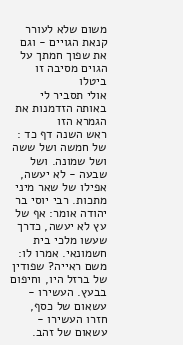משום שלא לעורר קנאת הגויים - וגם את שפוך חמתך על הגוים מסיבה זו ביטלו
אולי תסביר לי באותה הזדמנות את הגמרא הזו
ראש השנה דף כד :
של חמשה ושל ששה ושל שמונה. ושל שבעה - לא יעשה, אפילו של שאר מיני מתכות. רבי יוסי בר יהודה אומר: אף של עץ לא יעשה, כדרך שעשו מלכי בית חשמונאי. אמרו לו: משם ראייה? שפודין של ברזל היו, וחיפום בבעץ. העשירו - עשאום של כסף, חזרו העשירו - עשאום של זהב.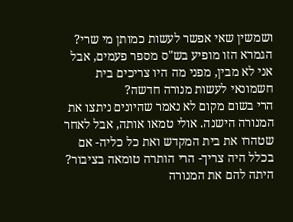ושמשין שאי אפשר לעשות כמותן מי שרי?
הגמרא הזו מופיע בש"ס מספר פעמים, אבל אני לא מבין, מפני מה היו צריכים בית חשמונאי לעשות מנורה חדשה?
הרי בשום מקום לא נאמר שהיונים ניתצו את המנורה הישנה. אולי טמאו אותה, אבל לאחר שטהרו את בית המקדש ואת כל כליה- אם בכלל היה צריך- הרי הותרה טומאה בציבור? היתה להם את המנורה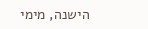הישנה, מימי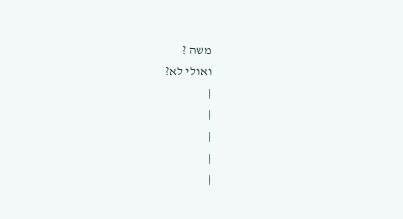משה ?
ואולי לא?
|
|
|
|
|